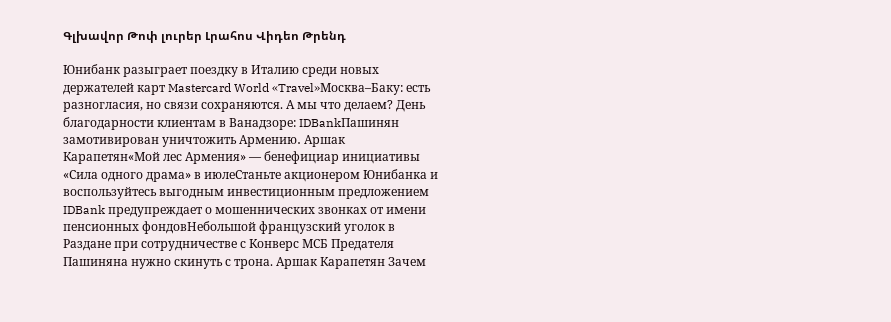Գլխավոր Թոփ լուրեր Լրահոս Վիդեո Թրենդ

Юнибанк разыграет поездку в Италию среди новых держателей карт Mastercard World «Travel»Москва–Баку: есть разногласия, но связи сохраняются. А мы что делаем? День благодарности клиентам в Ванадзоре: IDBankПашинян замотивирован уничтожить Армению․ Аршак Карапетян«Мой лес Армения» — бенефициар инициативы «Сила одного драма» в июлеСтаньте акционером Юнибанка и воспользуйтесь выгодным инвестиционным предложением IDBank предупреждает о мошеннических звонках от имени пенсионных фондовНебольшой французский уголок в Раздане при сотрудничестве с Конверс МСБ Предателя Пашиняна нужно скинуть с трона. Аршак Карапетян Зачем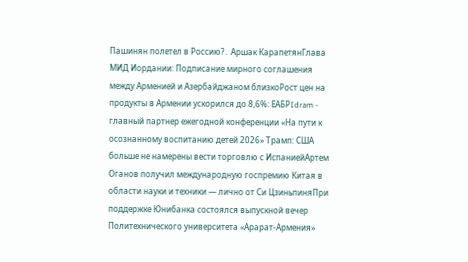Пашинян полетел в Россию?․ Аршак КарапетянГлава МИД Иордании: Подписание мирного соглашения между Арменией и Азербайджаном близкоРост цен на продукты в Армении ускорился до 8,6%: ЕАБРIdram - главный партнер ежегодной конференции «На пути к осознанному воспитанию детей 2026» Трамп: США больше не намерены вести торговлю с ИспаниейАртем Оганов получил международную госпремию Китая в области науки и техники — лично от Си ЦзиньпиняПри поддержке Юнибанка состоялся выпускной вечер Политехнического университета «Арарат‑Армения»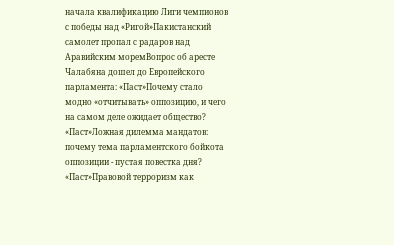начала квалификацию Лиги чемпионов с победы над «Ригой»Пакистанский самолет пропал с радаров над Аравийским моремВопрос об аресте Чалабяна дошел до Европейского парламента: «Паст»Почему стало модно «отчитывать» оппозицию, и чего на самом деле ожидает общество? «Паст»Ложная дилемма мандатов: почему тема парламентского бойкота оппозиции - пустая повестка дня? «Паст»Правовой терроризм как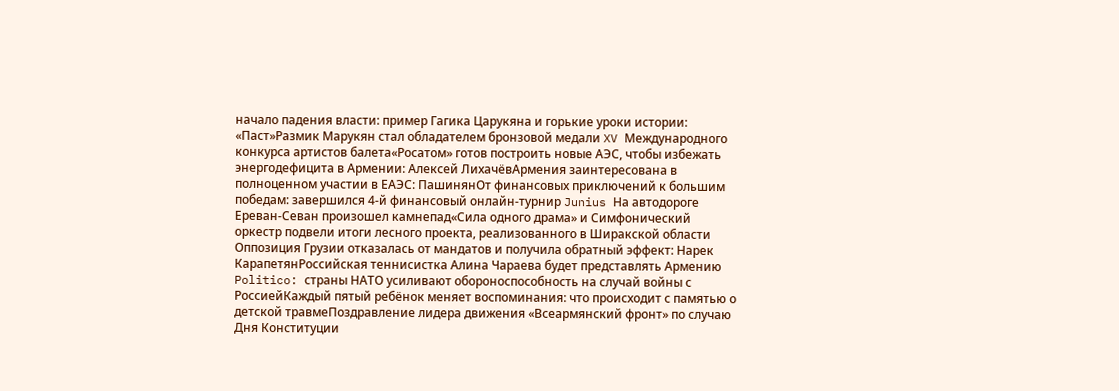начало падения власти: пример Гагика Царукяна и горькие уроки истории: «Паст»Размик Марукян стал обладателем бронзовой медали XV Международного конкурса артистов балета«Росатом» готов построить новые АЭС, чтобы избежать энергодефицита в Армении: Алексей ЛихачёвАрмения заинтересована в полноценном участии в ЕАЭС: ПашинянОт финансовых приключений к большим победам: завершился 4-й финансовый онлайн-турнир Junius На автодороге Ереван-Севан произошел камнепад«Сила одного драма» и Симфонический оркестр подвели итоги лесного проекта, реализованного в Ширакской области Оппозиция Грузии отказалась от мандатов и получила обратный эффект: Нарек КарапетянРоссийская теннисистка Алина Чараева будет представлять Армению Politico: страны НАТО усиливают обороноспособность на случай войны с РоссиейКаждый пятый ребёнок меняет воспоминания: что происходит с памятью о детской травмеПоздравление лидера движения «Всеармянский фронт» по случаю Дня Конституции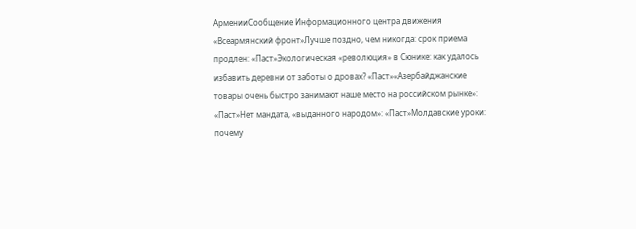АрменииСообщение Информационного центра движения «Всеармянский фронт»Лучше поздно, чем никогда: срок приема продлен: «Паст»Экологическая «революция» в Сюнике: как удалось избавить деревни от заботы о дровах? «Паст»«Азербайджанские товары очень быстро занимают наше место на российском рынке»: «Паст»Нет мандата, «выданного народом»: «Паст»Молдавские уроки: почему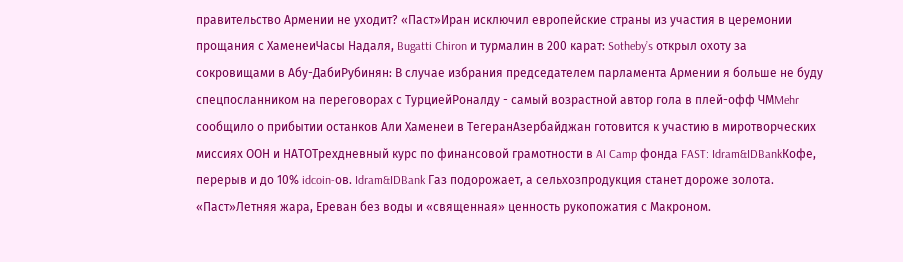правительство Армении не уходит? «Паст»Иран исключил европейские страны из участия в церемонии прощания с ХаменеиЧасы Надаля, Bugatti Chiron и турмалин в 200 карат: Sotheby’s открыл охоту за сокровищами в Абу-ДабиРубинян: В случае избрания председателем парламента Армении я больше не буду спецпосланником на переговорах с ТурциейРоналду - самый возрастной автор гола в плей-офф ЧМMehr сообщило о прибытии останков Али Хаменеи в ТегеранАзербайджан готовится к участию в миротворческих миссиях ООН и НАТОТрехдневный курс по финансовой грамотности в AI Camp фонда FAST: Idram&IDBankКофе, перерыв и до 10% idcoin-ов. Idram&IDBank Газ подорожает, а сельхозпродукция станет дороже золота. «Паст»Летняя жара, Ереван без воды и «священная» ценность рукопожатия с Макроном.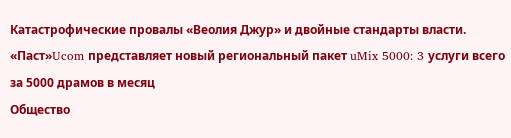Катастрофические провалы «Веолия Джур» и двойные стандарты власти. «Паст»Ucom представляет новый региональный пакет uMix 5000: 3 услуги всего за 5000 драмов в месяц
Общество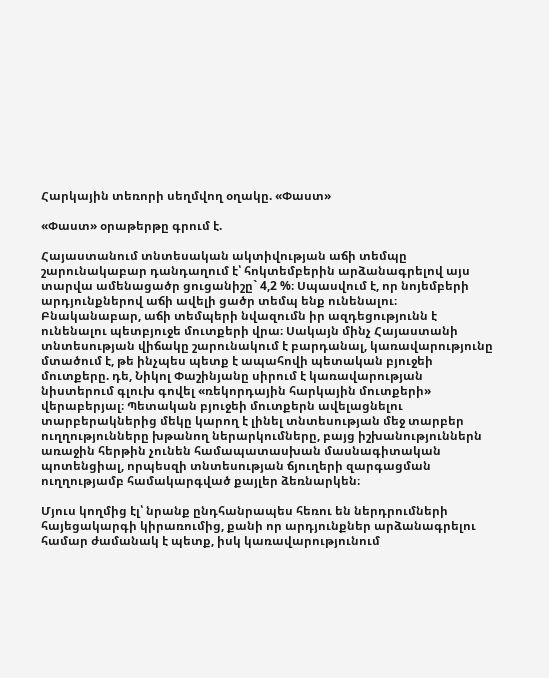Հարկային տեռորի սեղմվող օղակը. «Փաստ»

«Փաստ» օրաթերթը գրում է.

Հայաստանում տնտեսական ակտիվության աճի տեմպը շարունակաբար դանդաղում է՝ հոկտեմբերին արձանագրելով այս տարվա ամենացածր ցուցանիշը` 4,2 %։ Սպասվում է, որ նոյեմբերի արդյունքներով աճի ավելի ցածր տեմպ ենք ունենալու։ Բնականաբար, աճի տեմպերի նվազումն իր ազդեցությունն է ունենալու պետբյուջե մուտքերի վրա։ Սակայն մինչ Հայաստանի տնտեսության վիճակը շարունակում է բարդանալ, կառավարությունը մտածում է, թե ինչպես պետք է ապահովի պետական բյուջեի մուտքերը. դե, Նիկոլ Փաշինյանը սիրում է կառավարության նիստերում գլուխ գովել «ռեկորդային հարկային մուտքերի» վերաբերյալ։ Պետական բյուջեի մուտքերն ավելացնելու տարբերակներից մեկը կարող է լինել տնտեսության մեջ տարբեր ուղղությունները խթանող ներարկումները, բայց իշխանություններն առաջին հերթին չունեն համապատասխան մասնագիտական պոտենցիալ, որպեսզի տնտեսության ճյուղերի զարգացման ուղղությամբ համակարգված քայլեր ձեռնարկեն։

Մյուս կողմից էլ՝ նրանք ընդհանրապես հեռու են ներդրումների հայեցակարգի կիրառումից, քանի որ արդյունքներ արձանագրելու համար ժամանակ է պետք, իսկ կառավարությունում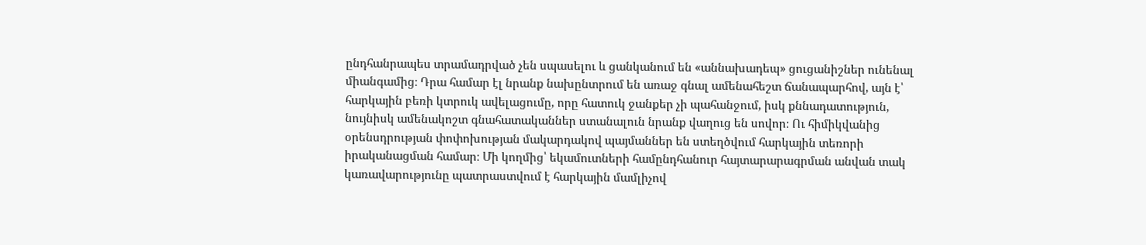ընդհանրապես տրամադրված չեն սպասելու և ցանկանում են «աննախադեպ» ցուցանիշներ ունենալ միանգամից։ Դրա համար էլ նրանք նախընտրում են առաջ գնալ ամենահեշտ ճանապարհով, այն է՝ հարկային բեռի կտրուկ ավելացումը, որը հատուկ ջանքեր չի պահանջում, իսկ քննադատություն, նույնիսկ ամենակոշտ գնահատականներ ստանալուն նրանք վաղուց են սովոր։ Ու հիմիկվանից օրենսդրության փոփոխության մակարդակով պայմաններ են ստեղծվում հարկային տեռորի իրականացման համար։ Մի կողմից՝ եկամուտների համընդհանուր հայտարարագրման անվան տակ կառավարությունը պատրաստվում է հարկային մամլիչով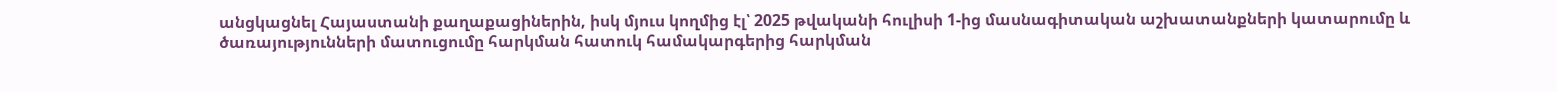անցկացնել Հայաստանի քաղաքացիներին, իսկ մյուս կողմից էլ՝ 2025 թվականի հուլիսի 1-ից մասնագիտական աշխատանքների կատարումը և ծառայությունների մատուցումը հարկման հատուկ համակարգերից հարկման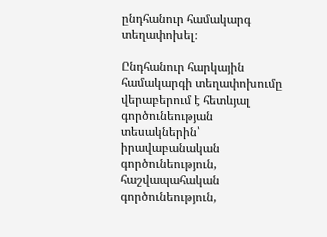ընդհանուր համակարգ տեղափոխել։

Ընդհանուր հարկային համակարգի տեղափոխումը վերաբերում է հետևյալ գործունեության տեսակներին՝ իրավաբանական գործունեություն, հաշվապահական գործունեություն,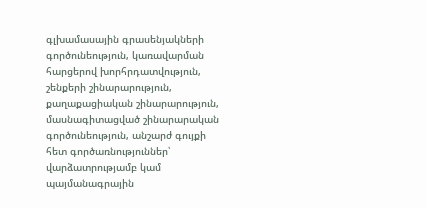գլխամասային գրասենյակների գործունեություն, կառավարման հարցերով խորհրդատվություն, շենքերի շինարարություն, քաղաքացիական շինարարություն, մասնագիտացված շինարարական գործունեություն, անշարժ գույքի հետ գործառնություններ՝ վարձատրությամբ կամ պայմանագրային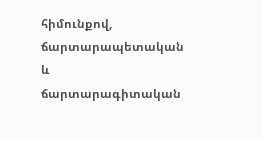հիմունքով, ճարտարապետական և ճարտարագիտական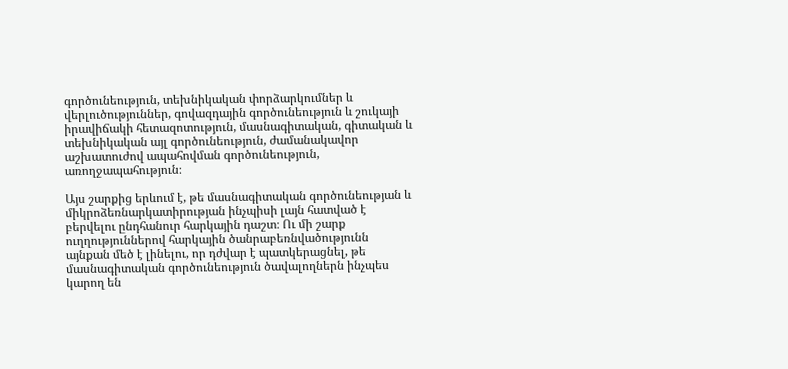գործունեություն, տեխնիկական փորձարկումներ և վերլուծություններ, գովազդային գործունեություն և շուկայի իրավիճակի հետազոտություն, մասնագիտական, գիտական և տեխնիկական այլ գործունեություն, ժամանակավոր աշխատուժով ապահովման գործունեություն, առողջապահություն։

Այս շարքից երևում է, թե մասնագիտական գործունեության և միկրոձեռնարկատիրության ինչպիսի լայն հատված է բերվելու ընդհանուր հարկային դաշտ։ Ու մի շարք ուղղություններով հարկային ծանրաբեռնվածությունն այնքան մեծ է լինելու, որ դժվար է պատկերացնել, թե մասնագիտական գործունեություն ծավալողներն ինչպես կարող են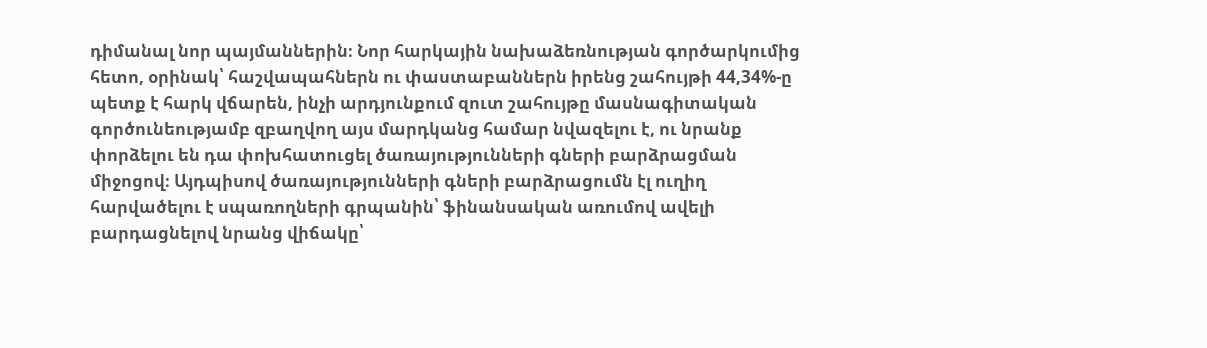դիմանալ նոր պայմաններին։ Նոր հարկային նախաձեռնության գործարկումից հետո, օրինակ՝ հաշվապահներն ու փաստաբաններն իրենց շահույթի 44,34%-ը պետք է հարկ վճարեն, ինչի արդյունքում զուտ շահույթը մասնագիտական գործունեությամբ զբաղվող այս մարդկանց համար նվազելու է, ու նրանք փորձելու են դա փոխհատուցել ծառայությունների գների բարձրացման միջոցով։ Այդպիսով ծառայությունների գների բարձրացումն էլ ուղիղ հարվածելու է սպառողների գրպանին՝ ֆինանսական առումով ավելի բարդացնելով նրանց վիճակը՝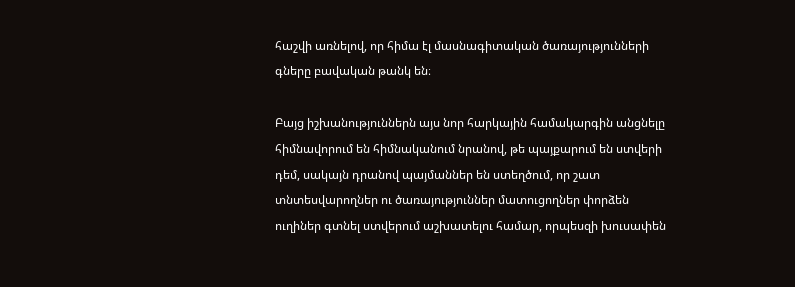հաշվի առնելով, որ հիմա էլ մասնագիտական ծառայությունների գները բավական թանկ են։

Բայց իշխանություններն այս նոր հարկային համակարգին անցնելը հիմնավորում են հիմնականում նրանով, թե պայքարում են ստվերի դեմ, սակայն դրանով պայմաններ են ստեղծում, որ շատ տնտեսվարողներ ու ծառայություններ մատուցողներ փորձեն ուղիներ գտնել ստվերում աշխատելու համար, որպեսզի խուսափեն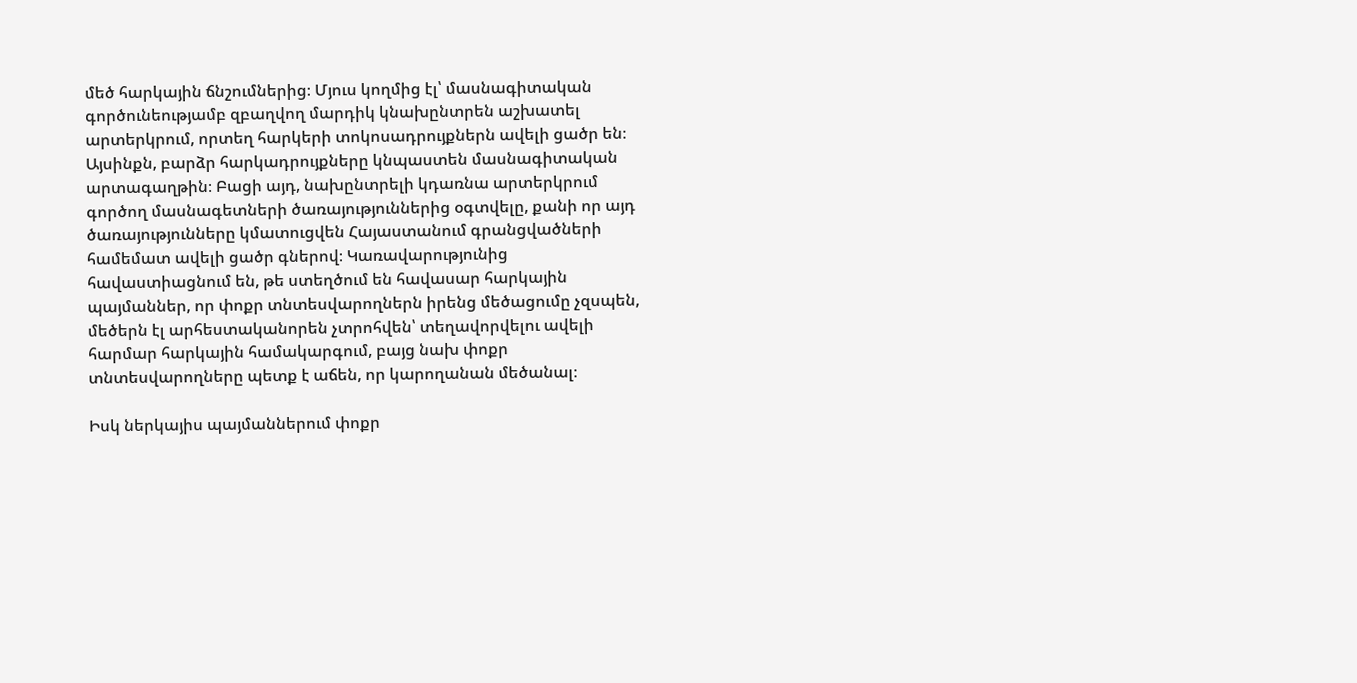մեծ հարկային ճնշումներից։ Մյուս կողմից էլ՝ մասնագիտական գործունեությամբ զբաղվող մարդիկ կնախընտրեն աշխատել արտերկրում, որտեղ հարկերի տոկոսադրույքներն ավելի ցածր են։ Այսինքն, բարձր հարկադրույքները կնպաստեն մասնագիտական արտագաղթին։ Բացի այդ, նախընտրելի կդառնա արտերկրում գործող մասնագետների ծառայություններից օգտվելը, քանի որ այդ ծառայությունները կմատուցվեն Հայաստանում գրանցվածների համեմատ ավելի ցածր գներով։ Կառավարությունից հավաստիացնում են, թե ստեղծում են հավասար հարկային պայմաններ, որ փոքր տնտեսվարողներն իրենց մեծացումը չզսպեն, մեծերն էլ արհեստականորեն չտրոհվեն՝ տեղավորվելու ավելի հարմար հարկային համակարգում, բայց նախ փոքր տնտեսվարողները պետք է աճեն, որ կարողանան մեծանալ։

Իսկ ներկայիս պայմաններում փոքր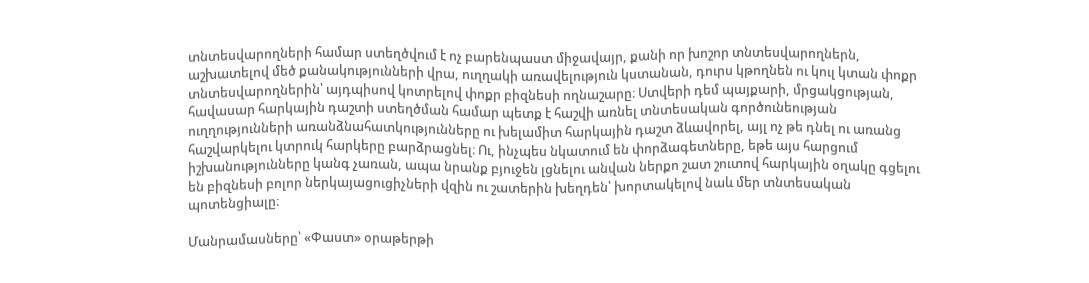տնտեսվարողների համար ստեղծվում է ոչ բարենպաստ միջավայր, քանի որ խոշոր տնտեսվարողներն, աշխատելով մեծ քանակությունների վրա, ուղղակի առավելություն կստանան, դուրս կթողնեն ու կուլ կտան փոքր տնտեսվարողներին՝ այդպիսով կոտրելով փոքր բիզնեսի ողնաշարը։ Ստվերի դեմ պայքարի, մրցակցության, հավասար հարկային դաշտի ստեղծման համար պետք է հաշվի առնել տնտեսական գործունեության ուղղությունների առանձնահատկությունները ու խելամիտ հարկային դաշտ ձևավորել, այլ ոչ թե դնել ու առանց հաշվարկելու կտրուկ հարկերը բարձրացնել։ Ու, ինչպես նկատում են փորձագետները, եթե այս հարցում իշխանությունները կանգ չառան, ապա նրանք բյուջեն լցնելու անվան ներքո շատ շուտով հարկային օղակը գցելու են բիզնեսի բոլոր ներկայացուցիչների վզին ու շատերին խեղդեն՝ խորտակելով նաև մեր տնտեսական պոտենցիալը։

Մանրամասները՝ «Փաստ» օրաթերթի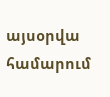այսօրվա համարում